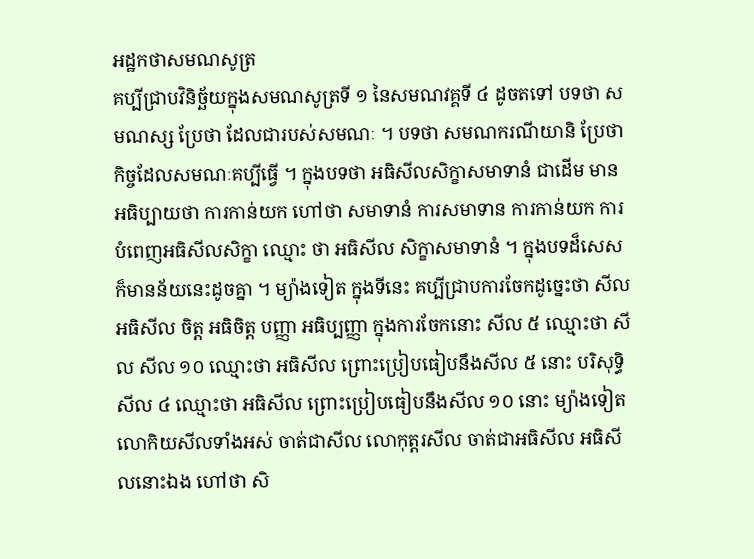អដ្ឋកថាសមណសូត្រ
គប្បីជ្រាបវិនិច្ឆ័យក្នុងសមណសូត្រទី ១ នៃសមណវគ្គទី ៤ ដូចតទៅ បទថា សមណស្ស ប្រែថា ដែលជារបស់សមណៈ ។ បទថា សមណករណីយានិ ប្រែថា កិច្ចដែលសមណៈគប្បីធ្វើ ។ ក្នុងបទថា អធិសីលសិក្ខាសមាទានំ ជាដើម មានអធិប្បាយថា ការកាន់យក ហៅថា សមាទានំ ការសមាទាន ការកាន់យក ការបំពេញអធិសីលសិក្ខា ឈ្មោះ ថា អធិសីល សិក្ខាសមាទានំ ។ ក្នុងបទដ៏សេស ក៏មានន័យនេះដូចគ្នា ។ ម្យ៉ាងទៀត ក្នុងទីនេះ គប្បីជ្រាបការចែកដូច្នេះថា សីល អធិសីល ចិត្ត អធិចិត្ត បញ្ញា អធិប្បញ្ញា ក្នុងការចែកនោះ សីល ៥ ឈ្មោះថា សីល សីល ១០ ឈ្មោះថា អធិសីល ព្រោះប្រៀបធៀបនឹងសីល ៥ នោះ បរិសុទ្ធិសីល ៤ ឈ្មោះថា អធិសីល ព្រោះប្រៀបធៀបនឹងសីល ១០ នោះ ម្យ៉ាងទៀត លោកិយសីលទាំងអស់ ចាត់ជាសីល លោកុត្តរសីល ចាត់ជាអធិសីល អធិសីលនោះឯង ហៅថា សិ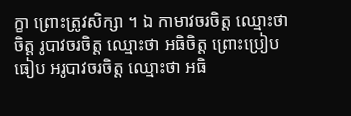ក្ខា ព្រោះត្រូវសិក្សា ។ ឯ កាមាវចរចិត្ត ឈ្មោះថា ចិត្ត រូបាវចរចិត្ត ឈ្មោះថា អធិចិត្ត ព្រោះប្រៀបធៀប អរូបាវចរចិត្ត ឈ្មោះថា អធិ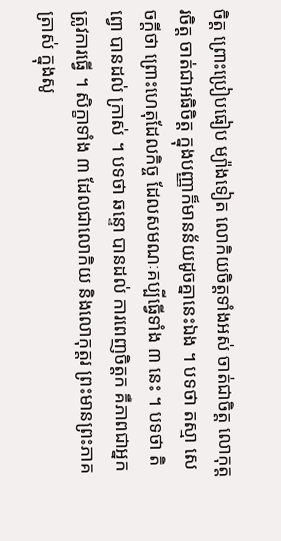ចិត្ត ព្រោះប្រៀបធៀប ម្យ៉ាងទៀត លោកិយចិត្តទាំងអស់ ចាត់ជាចិត្ត លោកុត្តរចិត្ត ចាត់ជាអធិចិត្ត ក្នុងបញ្ញាក៏មានន័យដូចគ្នានេះឯង ។ បទថា តស្មា សេចក្តីថា ព្រោះហេតុដែលកិច្ច ដែលសមណៈគប្បីធ្វើទាំង ៣ នេះ ។ បទថា តិព្វោ បានដល់ ក្រាស់ ។ បទថា ឆន្ទោ បានដល់ ការពេញចិត្តក គឺភាពជាអ្នកត្រូវការធ្វើ ។ សិក្ខាទាំង ៣ ដែលជាលោកិយ និងលោកុត្តរ ព្រះមានព្រះភាគត្រាស់ ក្នុងសូ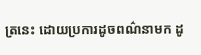ត្រនេះ ដោយប្រការដូចពណ៌នាមក ដូ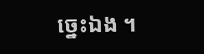ច្នេះឯង ។